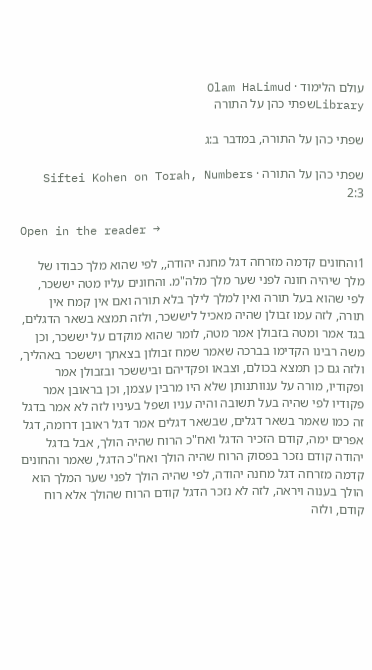עולם הלימוד · Olam HaLimud
Libraryשפתי כהן על התורה

שפתי כהן על התורה, במדבר ב:ג

שפתי כהן על התורה · Siftei Kohen on Torah, Numbers 2:3

Open in the reader →

1והחונים קדמה מזרחה דגל מחנה יהודה,, לפי שהוא מלך כבודו של מלך שיהיה חונה לפני שער מלך מלה"מ. והחונים עליו מטה יששכר, לפי שהוא בעל תורה ואין למלך לילך בלא תורה ואם אין קמח אין תורה, לזה עמו זבולן שהיה מאכיל ליששכר, ולזה תמצא בשאר הדגלים, בגד אמר ומטה בזבולן אמר מטה, לומר שהוא מוקדם על יששכר, וכן משה רבינו הקדימו בברכה שאמר שמח זבולון בצאתך ויששכר באהליך, ולזה גם כן תמצא בכולם, וצבאו ופקדיהם וביששכר ובזבולן אמר ופקודיו, מורה על ענוותנותן שלא היו מרבין עצמן, וכן בראובן אמר פקודיו לפי שהיה בעל תשובה והיה עניו ושפל בעיניו לזה לא אמר בדגל זה כמו שאמר בשאר דגלים, שבשאר דגלים אמר דגל ראובן דרומה, דגל אפרים ימה, קודם הזכיר הדגל ואח"כ הרוח שהיה הולך, אבל בדגל יהודה קודם נזכר בפסוק הרוח שהיה הולך ואח"כ הדגל, שאמר והחונים קדמה מזרחה דגל מחנה יהודה, לפי שהיה הולך לפני שער המלך הוא הולך בענוה ויראה, לזה לא נזכר הדגל קודם הרוח שהולך אלא רוח קודם, ולזה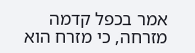אמר בכפל קדמה מזרחה, כי מזרח הוא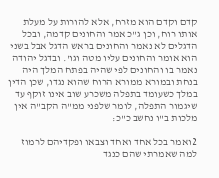קדם וקדם הוא מזרח, אלא להורות על מעלת אותו רוח, וכן ג"כ אמר והחונים קדמה, ובכל הדגלים לא נאמר והחונים בראש הדגל אבל בשני הוא אומר והחונים עליו מטה וגו'. ובדגל יהודה נאמר בו והחונים לפי שהיה בפתח המלך היה בנחת ובמורא ממורא הרוח שהוא נגדו, שכן הדין במלך כשעומד בתפלה משכרע שוב אינו זוקף עד שיגמור התפלה, לומר שלפני ממ"ה הקב"ה אין מלכות ב"ו נחשב כ"כ:

2ואמר בכל אחד ואחד וצבאו ופקדיהם לרמוז למה שאמרתי שהם כנגד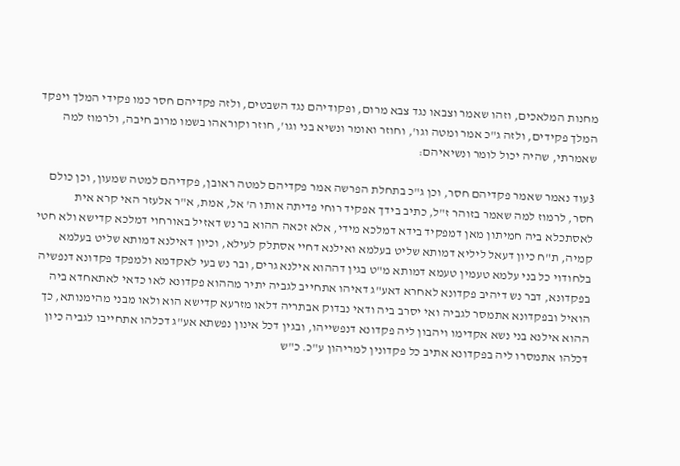מחנות המלאכים, וזהו שאמר וצבאו נגד צבא מרום, ופקודיהם נגד השבטים, ולזה פקדיהם חסר כמו פקידי המלך ויפקד המלך פקידים, ולזה ג"כ אמר ומטה וגו', וחוזר ואומר ונשיא בני וגו', חוזר וקוראהו בשמו מרוב חיבה, ולרמוז למה שאמרתי, שהיה יכול לומר ונשיאיהם:

3עוד נאמר שאמר פקדיהם חסר, וכן ג"כ בתחלת הפרשה אמר פקדיהם למטה ראובן, פקדיהם למטה שמעון, וכן כולם חסר, לרמוז למה שאמר בזוהר ז"ל, כתיב בידך אפקיד רוחי פדיתה אותו ה' אל, אמת, א"ר אלעזר האי קרא אית לאסתכלא ביה חמיתון מאן דמפקיד בידא דמלכא מידי, אלא זכאה ההוא בר נש דאזיל באורחוי דמלכא קדישא ולא חטי קמיה, ת"ח כיון דעאל ליליא דמותא שליט בעלמא ואילנא דחיי אסתלק לעילא, וכיון דאילנא דמותא שליט בעלמא בלחודוי כל בני עלמא טעמין טעמא דמותא מ"ט בגין דההוא אילנא גרים, ובר נש בעי לאקדמא ולמפקד פקדונא דנפשיה בפקדונא, דבר נש דיהיב פקדונא לאחרא דאע"ג דאיהו אתחייב לגביה יתיר מההוא פקדונא לאו כדאי לאתאחדא ביה הואיל ובפקדונא אתמסר לגביה ואי יסרב ביה ודאי נבדוק אבתריה דלאו מזרעא קדישא הוא ולאו מבני מהימנותא, כך ההוא אילנא בני נשא אקדימו ויהבון ליה פקדונא דנפשייהו, ובגין דכל אינון נפשתא אע"ג דכלהו אתחייבו לגביה כיון דכלהו אתמסרו ליה בפקדונא אתיב כל פקדונין למריהון ע"כ. כ"ש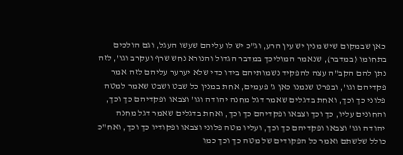כאן שבמקום שיש מנין יש עין הרע, וג"כ יש לו עליהם שעשו העגל, וגם הולכים בתחומו (במדבר), שנאמר המוליכך במדבר הגדול והנורא נחש שרף ועקרב וגו', לזה נתן להם הקב"ה עצה להפקיד נשמותיהם בידו כדי שלא יערער עליהם לזה אמר פקדיהם וגו', ובפרט שנמנו כאן ג' פעמים, אחת במנין כל שבט ושבט שאמר למטה פלוני כך וכך, ואחת בדגלים שאמר דגל מחנה יהודה וגו' וצבאו ופקדיהם כך וכך, והחונים עליו, כך וכך וצבאו ופקדיהם כך וכך, ואחת בדגלים שאמר דגל מחנה יהודה וגו' וצבאו ופקדיהם כך וכך, ועליו מטה פלוני וצבאו ופקודיו כך וכך, ואח"כ כולל שלשתם ואמר כל הפקודים של מטה כך וכך כמו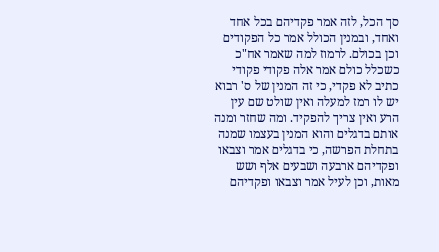סך הכל, לזה אמר פקדיהם בכל אחד ואחד, ובמנין הכולל אמר כל הפקודים וכן בכולם. לרמוז למה שאמר אח"כ כשכלל כולם אמר אלה פקודי פקודי כתיב לא פקדי, כי זה המנין של ס' רבוא יש לו רמז למעלה ואין שולט שם עין הרע ואין צריך להפקיד. ומה שחזר ומנה אותם בדגלים והוא המנין בעצמו שמנה בתחלת הפרשה, כי בדגלים אמר וצבאו ופקדיהם ארבעה ושבעים אלף ושש מאות, וכן לעיל אמר וצבאו ופקדיהם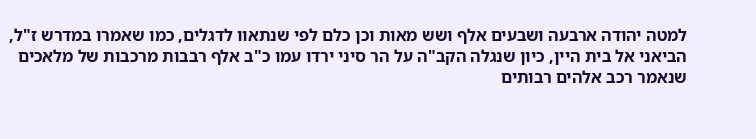למטה יהודה ארבעה ושבעים אלף ושש מאות וכן כלם לפי שנתאוו לדגלים, כמו שאמרו במדרש ז"ל, הביאני אל בית היין, כיון שנגלה הקב"ה על הר סיני ירדו עמו כ"ב אלף רבבות מרכבות של מלאכים שנאמר רכב אלהים רבותים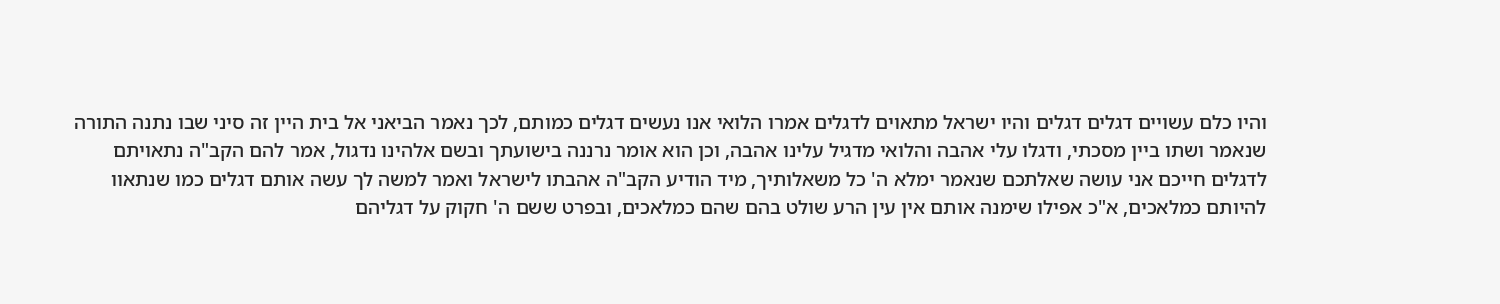והיו כלם עשויים דגלים דגלים והיו ישראל מתאוים לדגלים אמרו הלואי אנו נעשים דגלים כמותם, לכך נאמר הביאני אל בית היין זה סיני שבו נתנה התורה שנאמר ושתו ביין מסכתי, ודגלו עלי אהבה והלואי מדגיל עלינו אהבה, וכן הוא אומר נרננה בישועתך ובשם אלהינו נדגול, אמר להם הקב"ה נתאויתם לדגלים חייכם אני עושה שאלתכם שנאמר ימלא ה' כל משאלותיך, מיד הודיע הקב"ה אהבתו לישראל ואמר למשה לך עשה אותם דגלים כמו שנתאוו להיותם כמלאכים, א"כ אפילו שימנה אותם אין עין הרע שולט בהם שהם כמלאכים, ובפרט ששם ה' חקוק על דגליהם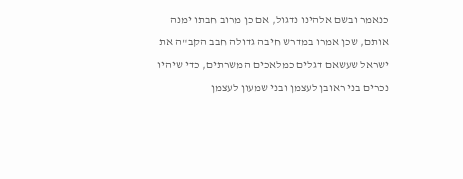כנאמר ובשם אלהינו נדגול, אם כן מרוב חבתו ימנה אותם, שכן אמרו במדרש חיבה גדולה חבב הקב"ה את ישראל שעשאם דגלים כמלאכים המשרתים, כדי שיהיו נכרים בני ראובן לעצמן ובני שמעון לעצמן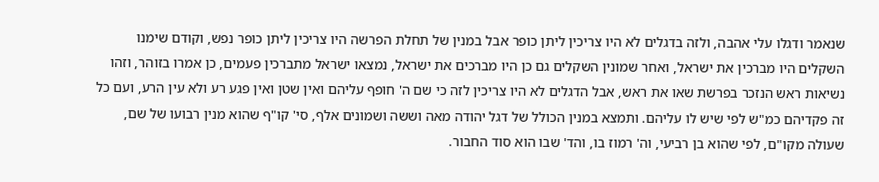שנאמר ודגלו עלי אהבה, ולזה בדגלים לא היו צריכין ליתן כופר אבל במנין של תחלת הפרשה היו צריכין ליתן כופר נפש, וקודם שימנו השקלים היו מברכין את ישראל, ואחר שמונין השקלים גם כן היו מברכים את ישראל, נמצאו ישראל מתברכין פעמים, כן אמרו בזוהר, וזהו נשיאות ראש הנזכר בפרשת שאו את ראש, אבל הדגלים לא היו צריכין לזה כי שם ה' חופף עליהם ואין שטן ואין פגע רע ולא עין הרע, ועם כל זה פקדיהם כמ"ש לפי שיש לו עליהם. ותמצא במנין הכולל של דגל יהודה מאה וששה ושמונים אלף, סי' קו"ף שהוא מנין רבועו של שם, שעולה מקו"ם, לפי שהוא בן רביעי, וה' רמוז בו, והד' שבו הוא סוד החבור.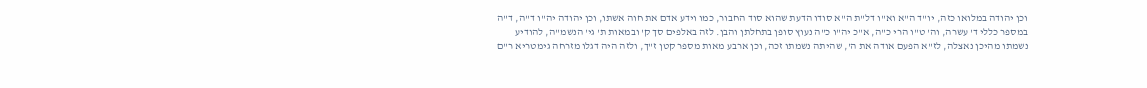וכן יהודה במלואו כזה, יו"ד ה"א וא"ו דל"ת ה"א סודו הדעת שהוא סוד החבור, כמו וידע אדם את חוה אשתו, וכן יהודה יה"ו ד"ה, ד"ה במספר כללי ד' עשרה, וה' ט"ו הרי כ"ה, א"כ יה"ו כ"ה נעוץ סופן בתחלתן והבן. לזה באלפים סך ק' ובמאות ת' גי' הנשמ"ה, להודיע נשמתו מהיכן נאצלה, לז"א הפעם אודה את ה', שהיתה נשמתו זכה, וכן ארבע מאות מספר קטן ז"ך, ולזה היה דגלו מזרחה גימטריא ר"ם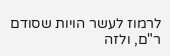לרמוז לעשר הויות שסודם ר"ם, ולזה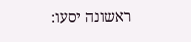ראשונה יסעו: